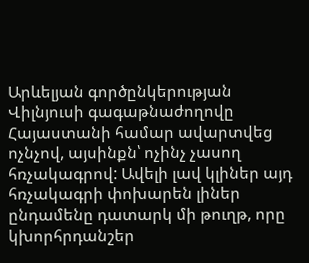Արևելյան գործընկերության Վիլնյուսի գագաթնաժողովը Հայաստանի համար ավարտվեց ոչնչով, այսինքն՝ ոչինչ չասող հռչակագրով: Ավելի լավ կլիներ այդ հռչակագրի փոխարեն լիներ ընդամենը դատարկ մի թուղթ, որը կխորհրդանշեր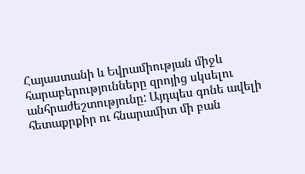Հայաստանի և Եվրամիության միջև հարաբերությունները զրոյից սկսելու անհրաժեշտությունը: Այդպես գոնե ավելի հետաքրքիր ու հնարամիտ մի բան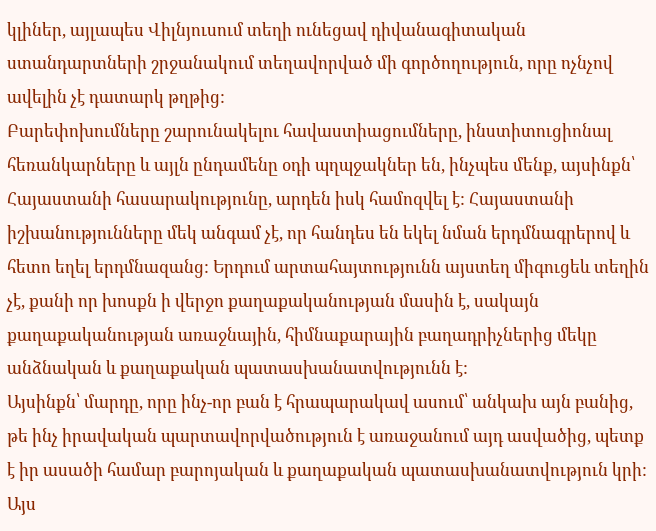կլիներ, այլապես Վիլնյուսում տեղի ունեցավ դիվանագիտական ստանդարտների շրջանակում տեղավորված մի գործողություն, որը ոչնչով ավելին չէ դատարկ թղթից:
Բարեփոխումները շարունակելու հավաստիացումները, ինստիտուցիոնալ հեռանկարները և այլն ընդամենը օդի պղպջակներ են, ինչպես մենք, այսինքն՝ Հայաստանի հասարակությունը, արդեն իսկ համոզվել է: Հայաստանի իշխանությունները մեկ անգամ չէ, որ հանդես են եկել նման երդմնագրերով և հետո եղել երդմնազանց: Երդում արտահայտությունն այստեղ միգուցեև տեղին չէ, քանի որ խոսքն ի վերջո քաղաքականության մասին է, սակայն քաղաքականության առաջնային, հիմնաքարային բաղադրիչներից մեկը անձնական և քաղաքական պատասխանատվությունն է:
Այսինքն՝ մարդը, որը ինչ-որ բան է հրապարակավ ասում՝ անկախ այն բանից, թե ինչ իրավական պարտավորվածություն է առաջանում այդ ասվածից, պետք է իր ասածի համար բարոյական և քաղաքական պատասխանատվություն կրի:
Այս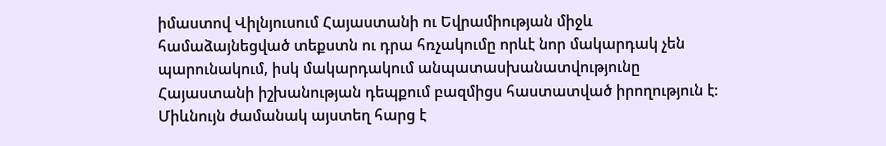իմաստով Վիլնյուսում Հայաստանի ու Եվրամիության միջև համաձայնեցված տեքստն ու դրա հռչակումը որևէ նոր մակարդակ չեն պարունակում, իսկ մակարդակում անպատասխանատվությունը Հայաստանի իշխանության դեպքում բազմիցս հաստատված իրողություն է:
Միևնույն ժամանակ այստեղ հարց է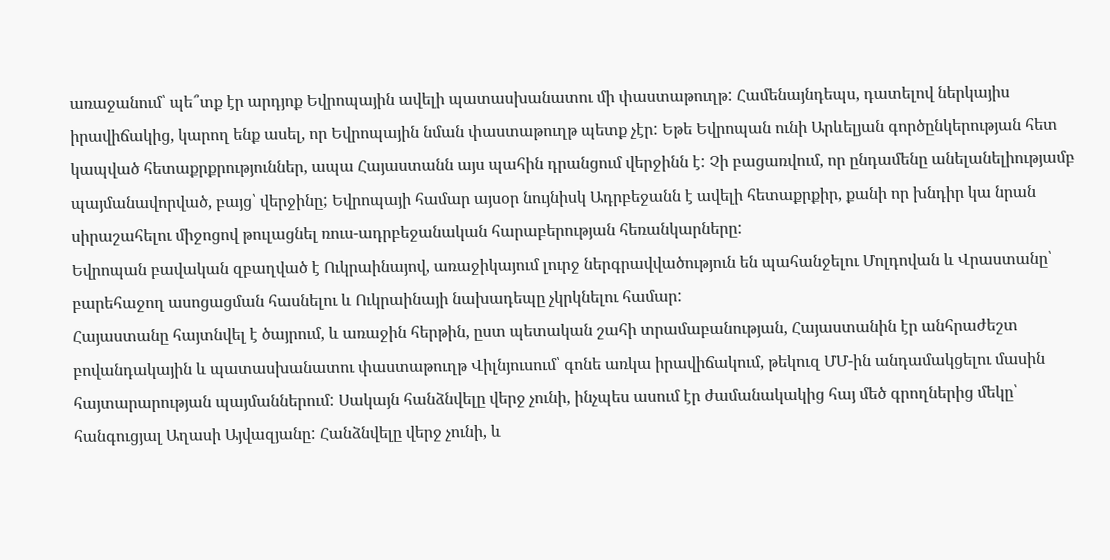առաջանում՝ պե՞տք էր արդյոք Եվրոպային ավելի պատասխանատու մի փաստաթուղթ: Համենայնդեպս, դատելով ներկայիս իրավիճակից, կարող ենք ասել, որ Եվրոպային նման փաստաթուղթ պետք չէր: Եթե Եվրոպան ունի Արևելյան գործընկերության հետ կապված հետաքրքրություններ, ապա Հայաստանն այս պահին դրանցում վերջինն է: Չի բացառվում, որ ընդամենը անելանելիությամբ պայմանավորված, բայց՝ վերջինը; Եվրոպայի համար այսօր նույնիսկ Ադրբեջանն է ավելի հետաքրքիր, քանի որ խնդիր կա նրան սիրաշահելու միջոցով թուլացնել ռուս-ադրբեջանական հարաբերության հեռանկարները:
Եվրոպան բավական զբաղված է Ուկրաինայով, առաջիկայում լուրջ ներգրավվածություն են պահանջելու Մոլդովան և Վրաստանը՝ բարեհաջող ասոցացման հասնելու և Ուկրաինայի նախադեպը չկրկնելու համար:
Հայաստանը հայտնվել է ծայրում, և առաջին հերթին, ըստ պետական շահի տրամաբանության, Հայաստանին էր անհրաժեշտ բովանդակային և պատասխանատու փաստաթուղթ Վիլնյուսում՝ գոնե առկա իրավիճակում, թեկուզ ՄՄ-ին անդամակցելու մասին հայտարարության պայմաններում: Սակայն հանձնվելը վերջ չունի, ինչպես ասում էր ժամանակակից հայ մեծ գրողներից մեկը՝ հանգուցյալ Աղասի Այվազյանը: Հանձնվելը վերջ չունի, և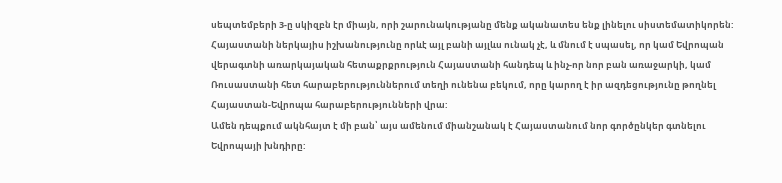սեպտեմբերի 3-ը սկիզբն էր միայն, որի շարունակությանը մենք ականատես ենք լինելու սիստեմատիկորեն:
Հայաստանի ներկայիս իշխանությունը որևէ այլ բանի այլևս ունակ չէ, և մնում է սպասել, որ կամ Եվրոպան վերագտնի առարկայական հետաքրքրություն Հայաստանի հանդեպ և ինչ-որ նոր բան առաջարկի, կամ Ռուսաստանի հետ հարաբերություններում տեղի ունենա բեկում, որը կարող է իր ազդեցությունը թողնել Հայաստան-Եվրոպա հարաբերությունների վրա:
Ամեն դեպքում ակնհայտ է մի բան՝ այս ամենում միանշանակ է Հայաստանում նոր գործընկեր գտնելու Եվրոպայի խնդիրը: